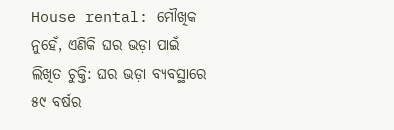House rental: ମୌଖିକ ନୁହେଁ, ଏଣିକି ଘର ଭଡ଼ା ପାଇଁ ଲିଖିତ ଚୁକ୍ତି: ଘର ଭଡ଼ା ବ୍ୟବସ୍ଥାରେ ୫୯ ବର୍ଷର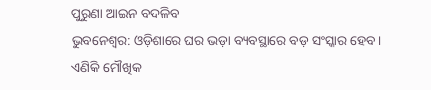ପୁରୁଣା ଆଇନ ବଦଳିବ
ଭୁବନେଶ୍ବର: ଓଡ଼ିଶାରେ ଘର ଭଡ଼ା ବ୍ୟବସ୍ଥାରେ ବଡ଼ ସଂସ୍କାର ହେବ। ଏଣିକି ମୌଖିକ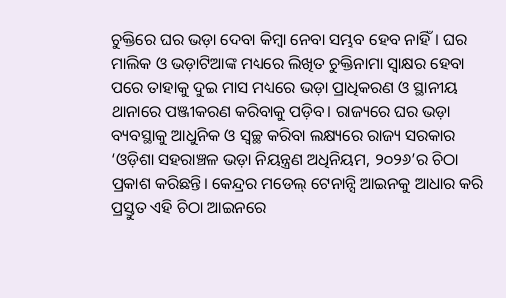ଚୁକ୍ତିରେ ଘର ଭଡ଼ା ଦେବା କିମ୍ବା ନେବା ସମ୍ଭବ ହେବ ନାହିଁ। ଘର ମାଲିକ ଓ ଭଡ଼ାଟିଆଙ୍କ ମଧ୍ୟରେ ଲିଖିତ ଚୁକ୍ତିନାମା ସ୍ୱାକ୍ଷର ହେବା ପରେ ତାହାକୁ ଦୁଇ ମାସ ମଧ୍ୟରେ ଭଡ଼ା ପ୍ରାଧିକରଣ ଓ ସ୍ଥାନୀୟ ଥାନାରେ ପଞ୍ଜୀକରଣ କରିବାକୁ ପଡ଼ିବ। ରାଜ୍ୟରେ ଘର ଭଡ଼ା ବ୍ୟବସ୍ଥାକୁ ଆଧୁନିକ ଓ ସ୍ୱଚ୍ଛ କରିବା ଲକ୍ଷ୍ୟରେ ରାଜ୍ୟ ସରକାର ‘ଓଡ଼ିଶା ସହରାଞ୍ଚଳ ଭଡ଼ା ନିୟନ୍ତ୍ରଣ ଅଧିନିୟମ, ୨୦୨୬’ର ଚିଠା ପ୍ରକାଶ କରିଛନ୍ତି। କେନ୍ଦ୍ରର ମଡେଲ୍ ଟେନାନ୍ସି ଆଇନକୁ ଆଧାର କରି ପ୍ରସ୍ତୁତ ଏହି ଚିଠା ଆଇନରେ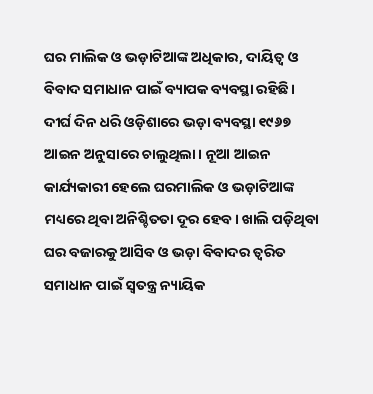ଘର ମାଲିକ ଓ ଭଡ଼ାଟିଆଙ୍କ ଅଧିକାର, ଦାୟିତ୍ୱ ଓ ବିବାଦ ସମାଧାନ ପାଇଁ ବ୍ୟାପକ ବ୍ୟବସ୍ଥା ରହିଛି। ଦୀର୍ଘ ଦିନ ଧରି ଓଡ଼ିଶାରେ ଭଡ଼ା ବ୍ୟବସ୍ଥା ୧୯୬୭ ଆଇନ ଅନୁସାରେ ଚାଲୁଥିଲା। ନୂଆ ଆଇନ କାର୍ଯ୍ୟକାରୀ ହେଲେ ଘରମାଲିକ ଓ ଭଡ଼ାଟିଆଙ୍କ ମଧ୍ୟରେ ଥିବା ଅନିଶ୍ଚିତତା ଦୂର ହେବ। ଖାଲି ପଡ଼ିଥିବା ଘର ବଜାରକୁ ଆସିବ ଓ ଭଡ଼ା ବିବାଦର ତ୍ୱରିତ ସମାଧାନ ପାଇଁ ସ୍ୱତନ୍ତ୍ର ନ୍ୟାୟିକ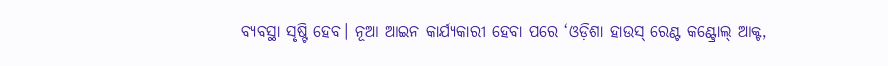ବ୍ୟବସ୍ଥା ସୃଷ୍ଟି ହେବ। ନୂଆ ଆଇନ କାର୍ଯ୍ୟକାରୀ ହେବା ପରେ ‘ଓଡ଼ିଶା ହାଉସ୍ ରେଣ୍ଟ କଣ୍ଟ୍ରୋଲ୍ ଆକ୍ଟ,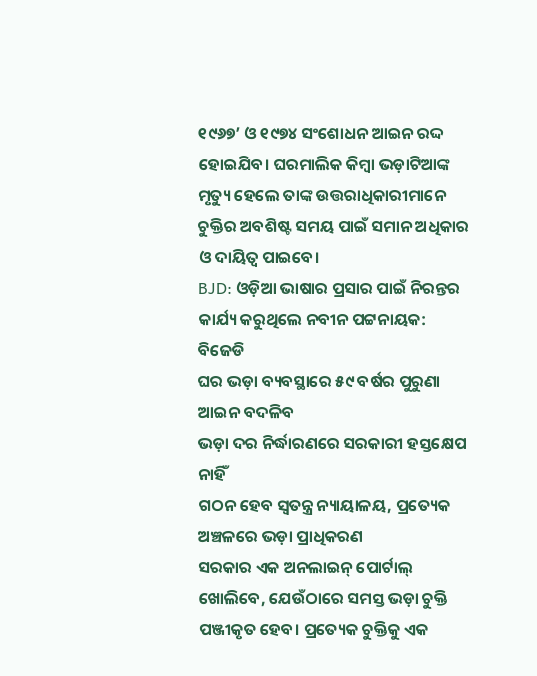୧୯୬୭’ ଓ ୧୯୭୪ ସଂଶୋଧନ ଆଇନ ରଦ୍ଦ ହୋଇଯିବ। ଘରମାଲିକ କିମ୍ବା ଭଡ଼ାଟିଆଙ୍କ ମୃତ୍ୟୁ ହେଲେ ତାଙ୍କ ଉତ୍ତରାଧିକାରୀମାନେ ଚୁକ୍ତିର ଅବଶିଷ୍ଟ ସମୟ ପାଇଁ ସମାନ ଅଧିକାର ଓ ଦାୟିତ୍ୱ ପାଇବେ।
BJD: ଓଡ଼ିଆ ଭାଷାର ପ୍ରସାର ପାଇଁ ନିରନ୍ତର କାର୍ଯ୍ୟ କରୁଥିଲେ ନବୀନ ପଟ୍ଟନାୟକ: ବିଜେଡି
ଘର ଭଡ଼ା ବ୍ୟବସ୍ଥାରେ ୫୯ ବର୍ଷର ପୁରୁଣା ଆଇନ ବଦଳିବ
ଭଡ଼ା ଦର ନିର୍ଦ୍ଧାରଣରେ ସରକାରୀ ହସ୍ତକ୍ଷେପ ନାହିଁ
ଗଠନ ହେବ ସ୍ୱତନ୍ତ୍ର ନ୍ୟାୟାଳୟ, ପ୍ରତ୍ୟେକ ଅଞ୍ଚଳରେ ଭଡ଼ା ପ୍ରାଧିକରଣ
ସରକାର ଏକ ଅନଲାଇନ୍ ପୋର୍ଟାଲ୍ ଖୋଲିବେ, ଯେଉଁଠାରେ ସମସ୍ତ ଭଡ଼ା ଚୁକ୍ତି ପଞ୍ଜୀକୃତ ହେବ। ପ୍ରତ୍ୟେକ ଚୁକ୍ତିକୁ ଏକ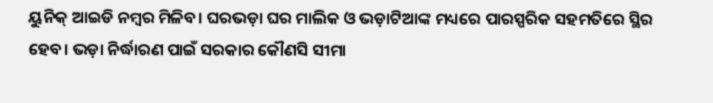ୟୁନିକ୍ ଆଇଡି ନମ୍ବର ମିଳିବ। ଘରଭଡ଼ା ଘର ମାଲିକ ଓ ଭଡ଼ାଟିଆଙ୍କ ମଧ୍ୟରେ ପାରସ୍ପରିକ ସହମତିରେ ସ୍ଥିର ହେବ। ଭଡ଼ା ନିର୍ଦ୍ଧାରଣ ପାଇଁ ସରକାର କୌଣସି ସୀମା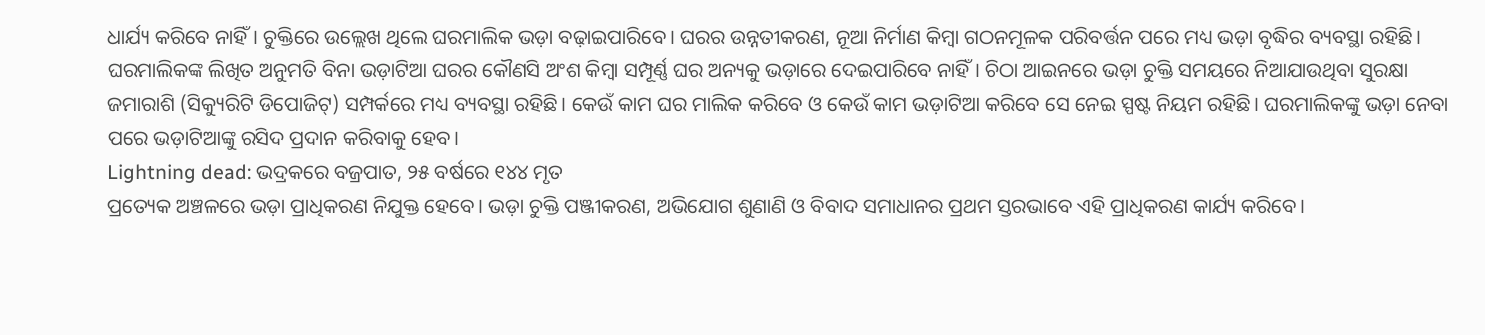ଧାର୍ଯ୍ୟ କରିବେ ନାହିଁ। ଚୁକ୍ତିରେ ଉଲ୍ଲେଖ ଥିଲେ ଘରମାଲିକ ଭଡ଼ା ବଢ଼ାଇପାରିବେ। ଘରର ଉନ୍ନତୀକରଣ, ନୂଆ ନିର୍ମାଣ କିମ୍ବା ଗଠନମୂଳକ ପରିବର୍ତ୍ତନ ପରେ ମଧ୍ୟ ଭଡ଼ା ବୃଦ୍ଧିର ବ୍ୟବସ୍ଥା ରହିଛି। ଘରମାଲିକଙ୍କ ଲିଖିତ ଅନୁମତି ବିନା ଭଡ଼ାଟିଆ ଘରର କୌଣସି ଅଂଶ କିମ୍ବା ସମ୍ପୂର୍ଣ୍ଣ ଘର ଅନ୍ୟକୁ ଭଡ଼ାରେ ଦେଇପାରିବେ ନାହିଁ। ଚିଠା ଆଇନରେ ଭଡ଼ା ଚୁକ୍ତି ସମୟରେ ନିଆଯାଉଥିବା ସୁରକ୍ଷା ଜମାରାଶି (ସିକ୍ୟୁରିଟି ଡିପୋଜିଟ୍) ସମ୍ପର୍କରେ ମଧ୍ୟ ବ୍ୟବସ୍ଥା ରହିଛି। କେଉଁ କାମ ଘର ମାଲିକ କରିବେ ଓ କେଉଁ କାମ ଭଡ଼ାଟିଆ କରିବେ ସେ ନେଇ ସ୍ପଷ୍ଟ ନିୟମ ରହିଛି। ଘରମାଲିକଙ୍କୁ ଭଡ଼ା ନେବା ପରେ ଭଡ଼ାଟିଆଙ୍କୁ ରସିଦ ପ୍ରଦାନ କରିବାକୁ ହେବ।
Lightning dead: ଭଦ୍ରକରେ ବଜ୍ରପାତ, ୨୫ ବର୍ଷରେ ୧୪୪ ମୃତ
ପ୍ରତ୍ୟେକ ଅଞ୍ଚଳରେ ଭଡ଼ା ପ୍ରାଧିକରଣ ନିଯୁକ୍ତ ହେବେ। ଭଡ଼ା ଚୁକ୍ତି ପଞ୍ଜୀକରଣ, ଅଭିଯୋଗ ଶୁଣାଣି ଓ ବିବାଦ ସମାଧାନର ପ୍ରଥମ ସ୍ତରଭାବେ ଏହି ପ୍ରାଧିକରଣ କାର୍ଯ୍ୟ କରିବେ।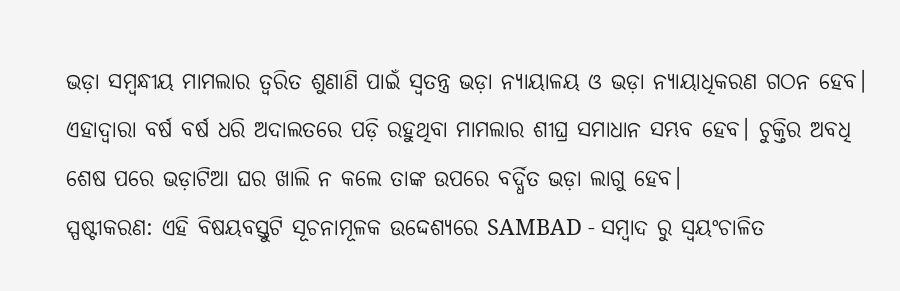ଭଡ଼ା ସମ୍ବନ୍ଧୀୟ ମାମଲାର ତ୍ୱରିତ ଶୁଣାଣି ପାଇଁ ସ୍ୱତନ୍ତ୍ର ଭଡ଼ା ନ୍ୟାୟାଳୟ ଓ ଭଡ଼ା ନ୍ୟାୟାଧିକରଣ ଗଠନ ହେବ। ଏହାଦ୍ୱାରା ବର୍ଷ ବର୍ଷ ଧରି ଅଦାଲତରେ ପଡ଼ି ରହୁଥିବା ମାମଲାର ଶୀଘ୍ର ସମାଧାନ ସମ୍ଭବ ହେବ। ଚୁକ୍ତିର ଅବଧି ଶେଷ ପରେ ଭଡ଼ାଟିଆ ଘର ଖାଲି ନ କଲେ ତାଙ୍କ ଉପରେ ବର୍ଦ୍ଧିତ ଭଡ଼ା ଲାଗୁ ହେବ।
ସ୍ପଷ୍ଟୀକରଣ: ଏହି ବିଷୟବସ୍ତୁଟି ସୂଚନାମୂଳକ ଉଦ୍ଦେଶ୍ୟରେ SAMBAD - ସମ୍ବାଦ ରୁ ସ୍ୱୟଂଚାଳିତ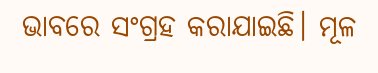ଭାବରେ ସଂଗ୍ରହ କରାଯାଇଛି। ମୂଳ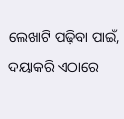ଲେଖାଟି ପଢ଼ିବା ପାଇଁ, ଦୟାକରି ଏଠାରେ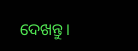ଦେଖନ୍ତୁ।